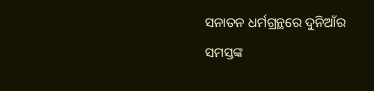ସନାତନ ଧର୍ମଗ୍ରନ୍ଥରେ ଦୁନିଆଁର ସମସ୍ତଙ୍କ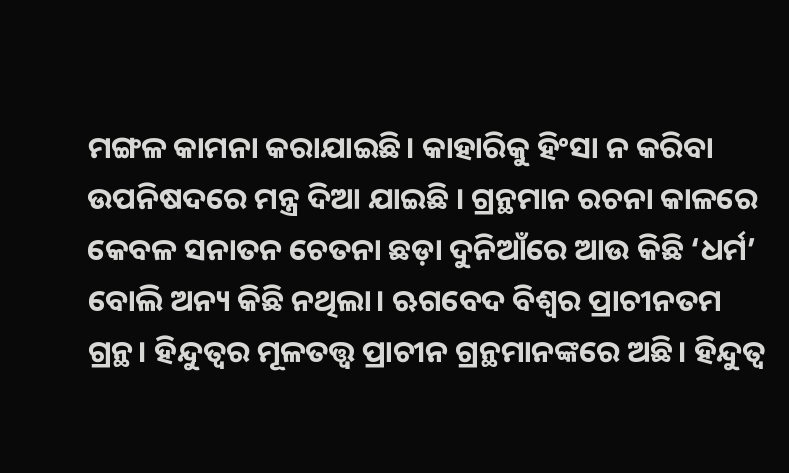ମଙ୍ଗଳ କାମନା କରାଯାଇଛି। କାହାରିକୁ ହିଂସା ନ କରିବା ଉପନିଷଦରେ ମନ୍ତ୍ର ଦିଆ ଯାଇଛି । ଗ୍ରନ୍ଥମାନ ରଚନା କାଳରେ କେବଳ ସନାତନ ଚେତନା ଛଡ଼ା ଦୁନିଆଁରେ ଆଉ କିଛି ‘ଧର୍ମ’ ବୋଲି ଅନ୍ୟ କିଛି ନଥିଲା। ଋଗବେଦ ବିଶ୍ଵର ପ୍ରାଚୀନତମ ଗ୍ରନ୍ଥ। ହିନ୍ଦୁତ୍ବର ମୂଳତତ୍ତ୍ଵ ପ୍ରାଚୀନ ଗ୍ରନ୍ଥମାନଙ୍କରେ ଅଛି। ହିନ୍ଦୁତ୍ବ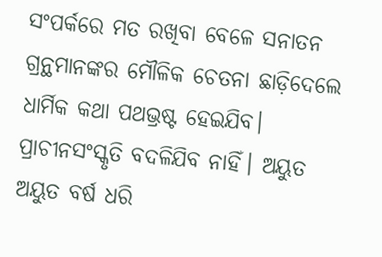ସଂପର୍କରେ ମତ ରଖିବା ବେଳେ ସନାତନ ଗ୍ରନ୍ଥମାନଙ୍କର ମୌଳିକ ଚେତନା ଛାଡ଼ିଦେଲେ ଧାର୍ମିକ କଥା ପଥଭ୍ରଷ୍ଟ ହେଇଯିବ। ପ୍ରାଚୀନସଂସ୍କୃତି ବଦଳିଯିବ ନାହିଁ। ଅୟୁତ ଅୟୁତ ବର୍ଷ ଧରି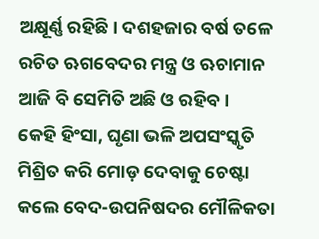ଅକ୍ଷୂର୍ଣ୍ଣ ରହିଛି। ଦଶହଜାର ବର୍ଷ ତଳେ ରଚିତ ଋଗବେଦର ମନ୍ତ୍ର ଓ ଋଚାମାନ ଆଜି ବି ସେମିତି ଅଛି ଓ ରହିବ।
କେହି ହିଂସା, ଘୃଣା ଭଳି ଅପସଂସ୍କୃତି ମିଶ୍ରିତ କରି ମୋଡ଼ ଦେବାକୁ ଚେଷ୍ଟା କଲେ ବେଦ-ଉପନିଷଦର ମୌଳିକତା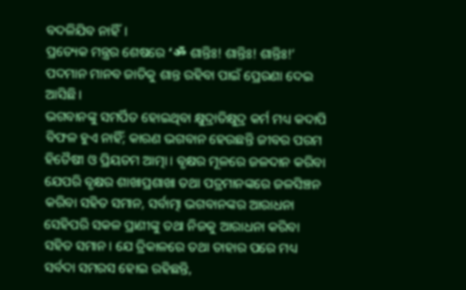ବଦଳିଯିବ ନାହିଁ।
ପ୍ରତ୍ୟେକ ମନ୍ତ୍ରର ଶେଷରେ ‘ॐ ଶାନ୍ତିଃ! ଶାନ୍ତିଃ! ଶାନ୍ତିଃ!’ ପଦମାନ ମାନବ ଜାତିକୁ ଶାନ୍ତ ରହିବା ପାଇଁ ପ୍ରେରଣା ଦେଇ ଆସିଛି।
ଭଗବାନଙ୍କୁ ସମର୍ପିତ ହୋଇଥିବା କ୍ଷୁଦ୍ରାତିକ୍ଷୁଦ୍ର କର୍ମ ମଧ୍ୟ କଦାପି ବିଫଳ ହୁଏ ନାହିଁ; କାରଣ ଭଗବାନ ହେଉଛନ୍ତି ଜୀବର ପରମ ହିତୈଷୀ ଓ ପ୍ରିୟତମ ଆତ୍ମା। ବୃକ୍ଷର ମୂଳରେ ଜଳଦାନ କରିବା ଯେପରି ବୃକ୍ଷର ଶାଖାପ୍ରଶାଖା ତଥା ପତ୍ରମାନଙ୍କରେ ଜଳସିଞ୍ଚନ କରିବା ସହିତ ସମାନ, ସର୍ବାତ୍ମା ଭଗବାନଙ୍କର ଆରାଧନା ସେହିପରି ସକଳ ପ୍ରାଣୀଙ୍କୁ ତଥା ନିଜକୁ ଆରାଧନା କରିବା ସହିତ ସମାନ। ଯେ ତ୍ରିକାଳରେ ତଥା ତାହାର ପରେ ମଧ୍ୟ ସର୍ବଦା ସମରସ ହୋଇ ରହିଛନ୍ତି,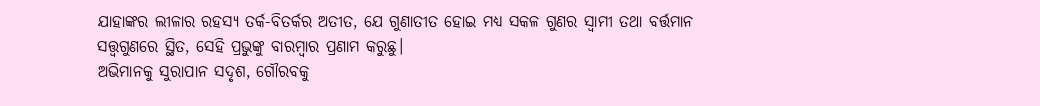ଯାହାଙ୍କର ଲୀଳାର ରହସ୍ୟ ତର୍କ-ବିତର୍କର ଅତୀତ, ଯେ ଗୁଣାତୀତ ହୋଇ ମଧ୍ୟ ସକଳ ଗୁଣର ସ୍ବାମୀ ତଥା ବର୍ତ୍ତମାନ ସତ୍ତ୍ବଗୁଣରେ ସ୍ଥିତ, ସେହି ପ୍ରଭୁଙ୍କୁ ବାରମ୍ବାର ପ୍ରଣାମ କରୁଛୁ।
ଅଭିମାନକୁ ସୁରାପାନ ସଦୃଶ, ଗୌରବକୁ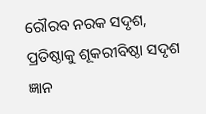ରୌରବ ନରକ ସଦୃଶ, ପ୍ରତିଷ୍ଠାକୁ ଶୂକରୀବିଷ୍ଠା ସଦୃଶ ଜ୍ଞାନ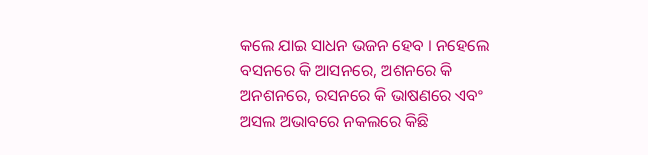କଲେ ଯାଇ ସାଧନ ଭଜନ ହେବ । ନହେଲେ ବସନରେ କି ଆସନରେ, ଅଶନରେ କି ଅନଶନରେ, ରସନରେ କି ଭାଷଣରେ ଏବଂ ଅସଲ ଅଭାବରେ ନକଲରେ କିଛି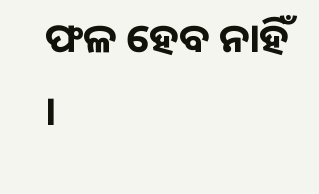ଫଳ ହେବ ନାହିଁ ।